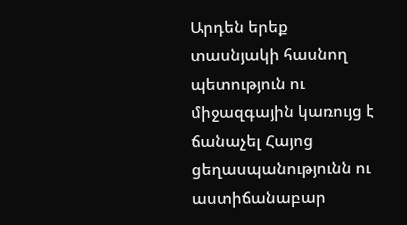Արդեն երեք տասնյակի հասնող պետություն ու միջազգային կառույց է ճանաչել Հայոց ցեղասպանությունն ու աստիճանաբար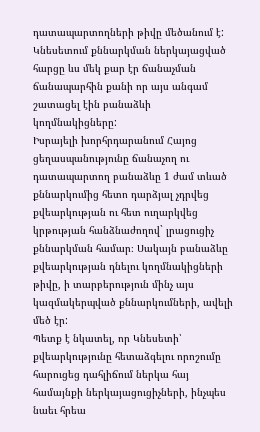դատապարտողների թիվը մեծանում է: Կնեսետում քննարկման ներկայացված հարցը ևս մեկ քար էր ճանաչման ճանապարհին քանի որ այս անգամ շատացել էին բանաձևի կողմնակիցները:
Իսրայելի խորհրդարանում Հայոց ցեղասպանությունը ճանաչող ու դատապարտող բանաձևը 1 ժամ տևած քննարկումից հետո դարձյալ չդրվեց քվեարկության ու հետ ուղարկվեց կրթության հանձնաժողով` լրացուցիչ քննարկման համար։ Սակայն բանաձևը քվեարկության դնելու կողմնակիցների թիվը, ի տարբերություն մինչ այս կազմակերպված քննարկումների, ավելի մեծ էր:
Պետք է նկատել, որ Կնեսետի՝ քվեարկությունը հետաձգելու որոշումը հարուցեց դահլիճում ներկա հայ համայնքի ներկայացուցիչների, ինչպես նաեւ հրեա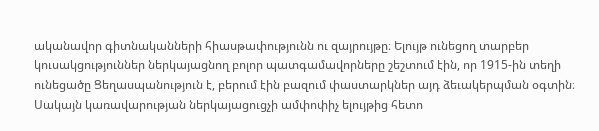ականավոր գիտնականների հիասթափությունն ու զայրույթը։ Ելույթ ունեցող տարբեր կուսակցություններ ներկայացնող բոլոր պատգամավորները շեշտում էին, որ 1915-ին տեղի ունեցածը Ցեղասպանություն է, բերում էին բազում փաստարկներ այդ ձեւակերպման օգտին։ Սակայն կառավարության ներկայացուցչի ամփոփիչ ելույթից հետո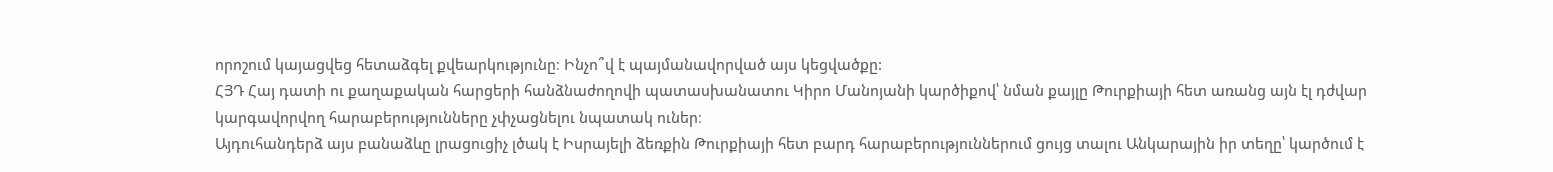որոշում կայացվեց հետաձգել քվեարկությունը։ Ինչո՞վ է պայմանավորված այս կեցվածքը:
ՀՅԴ Հայ դատի ու քաղաքական հարցերի հանձնաժողովի պատասխանատու Կիրո Մանոյանի կարծիքով՝ նման քայլը Թուրքիայի հետ առանց այն էլ դժվար կարգավորվող հարաբերությունները չփչացնելու նպատակ ուներ։
Այդուհանդերձ այս բանաձևը լրացուցիչ լծակ է Իսրայելի ձեռքին Թուրքիայի հետ բարդ հարաբերություններում ցույց տալու Անկարային իր տեղը՝ կարծում է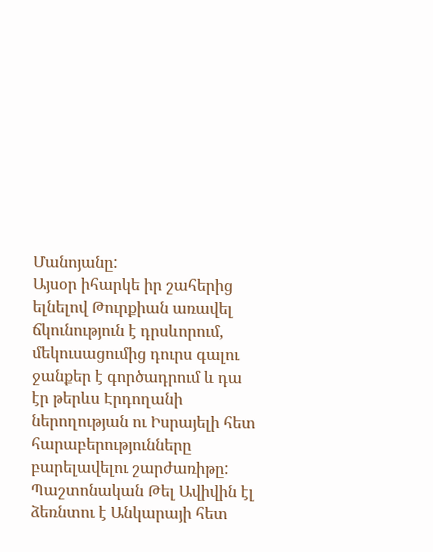Մանոյանը:
Այսօր իհարկե իր շահերից ելնելով Թուրքիան առավել ճկունություն է դրսևորում, մեկուսացումից դուրս գալու ջանքեր է գործադրում և դա էր թերևս Էրդողանի ներողության ու Իսրայելի հետ հարաբերությունները բարելավելու շարժառիթը:
Պաշտոնական Թել Ավիվին էլ ձեռնտու է Անկարայի հետ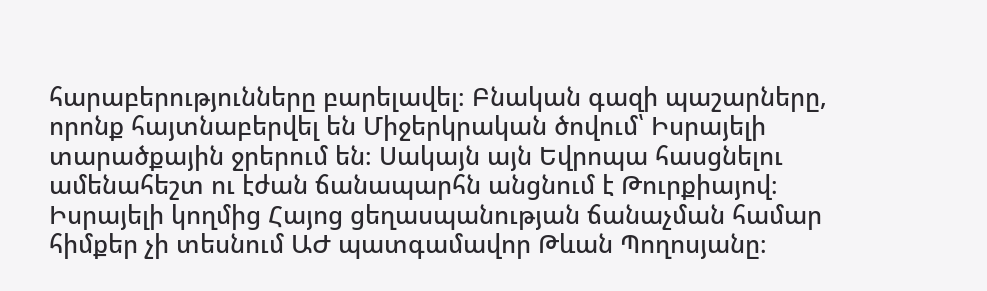հարաբերությունները բարելավել։ Բնական գազի պաշարները, որոնք հայտնաբերվել են Միջերկրական ծովում՝ Իսրայելի տարածքային ջրերում են։ Սակայն այն Եվրոպա հասցնելու ամենահեշտ ու էժան ճանապարհն անցնում է Թուրքիայով։
Իսրայելի կողմից Հայոց ցեղասպանության ճանաչման համար հիմքեր չի տեսնում ԱԺ պատգամավոր Թևան Պողոսյանը։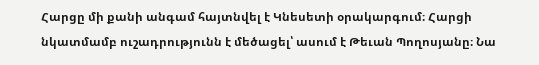Հարցը մի քանի անգամ հայտնվել է Կնեսետի օրակարգում։ Հարցի նկատմամբ ուշադրությունն է մեծացել՝ ասում է Թեւան Պողոսյանը։ Նա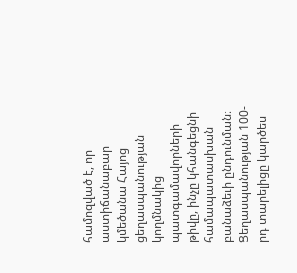համոզված է, որ աստիճանաբար կմեծանա Հայոց ցեղասպանության կողմնակից պատգամավորների թիվը, ինչը կհանգեցնի համապատասխան բանաձեւի ընդունման։
Ցեղասպանության 100-րդ տարելիցը կարծես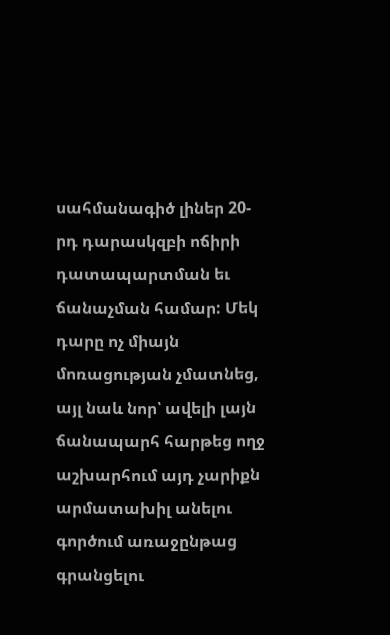սահմանագիծ լիներ 20-րդ դարասկզբի ոճիրի դատապարտման եւ ճանաչման համար: Մեկ դարը ոչ միայն մոռացության չմատնեց, այլ նաև նոր՝ ավելի լայն ճանապարհ հարթեց ողջ աշխարհում այդ չարիքն արմատախիլ անելու գործում առաջընթաց գրանցելու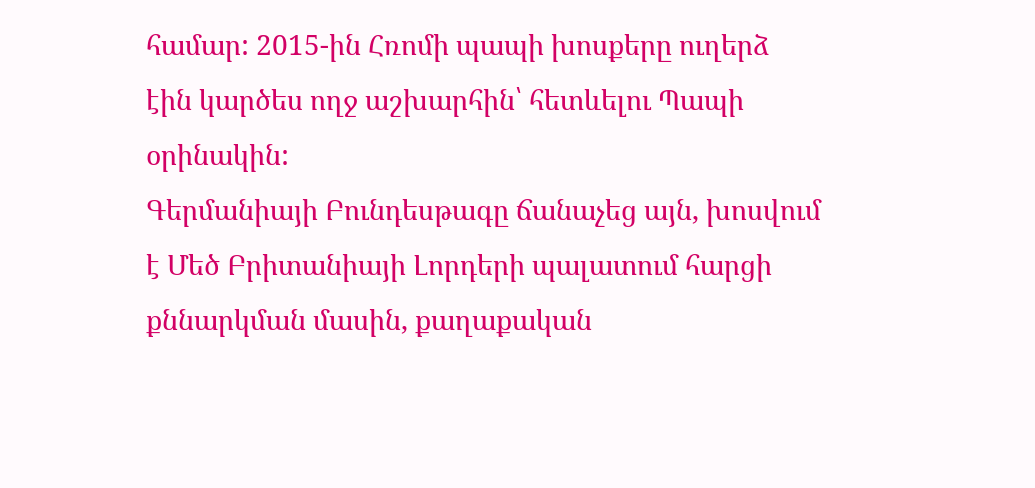համար: 2015-ին Հռոմի պապի խոսքերը ուղերձ էին կարծես ողջ աշխարհին՝ հետևելու Պապի օրինակին:
Գերմանիայի Բունդեսթագը ճանաչեց այն, խոսվում է Մեծ Բրիտանիայի Լորդերի պալատում հարցի քննարկման մասին, քաղաքական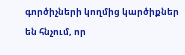գործիչների կողմից կարծիքներ են հնչում, որ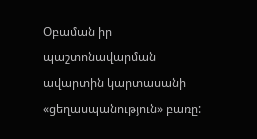Օբաման իր պաշտոնավարման ավարտին կարտասանի «ցեղասպանություն» բառը: